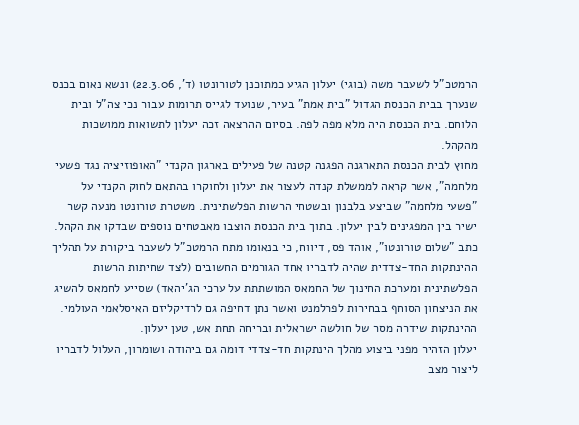הרמטכ"ל לשעבר משה (בוגי) יעלון הגיע כמתוכנן לטורונטו (ד', 22.3.06) ונשא נאום בכנס שנערך בבית הכנסת הגדול "בית אמת" בעיר, שנועד לגייס תרומות עבור נכי צה"ל ובית הלוחם. בית הכנסת היה מלא מפה לפה. בסיום ההרצאה זכה יעלון לתשואות ממושכות מהקהל.
מחוץ לבית הכנסת התארגנה הפגנה קטנה של פעילים בארגון הקנדי "האופוזיציה נגד פשעי מלחמה", אשר קראה לממשלת קנדה לעצור את יעלון ולחוקרו בהתאם לחוק הקנדי על "פשעי מלחמה" שביצע בלבנון ובשטחי הרשות הפלשתינית. משטרת טורונטו מנעה קשר ישיר בין המפגינים לבין יעלון. בתוך בית הכנסת הוצבו מאבטחים נוספים שבדקו את הקהל.
כתב "שלום טורונטו", אוהד פס, דיווח, כי בנאומו מתח הרמטכ"ל לשעבר ביקורת על תהליך ההינתקות החד-צדדית שהיה לדבריו אחד הגורמים החשובים (לצד שחיתות הרשות הפלשתינית ומערכת החינוך של החמאס המושתתת על ערכי הג'יהאד) שסייע לחמאס להשיג את הניצחון הסוחף בבחירות לפרלמנט ואשר נתן דחיפה גם לרדיקליזם האיסלאמי העולמי. ההינתקות שידרה מסר של חולשה ישראלית ובריחה תחת אש, טען יעלון.
יעלון הזהיר מפני ביצוע מהלך הינתקות חד-צדדי דומה גם ביהודה ושומרון, העלול לדבריו ליצור מצב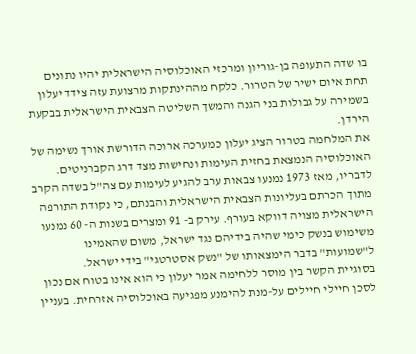בו שדה התעופה בן-גוריון ומרכזי האוכלוסיה הישראלית יהיו נתונים תחת איום ישיר של הטרור. כלקח מההינתקות מרצועת עזה צידד יעלון בשמירה על גבולות בני הגנה והמשך השליטה הצבאית הישראלית בבקעת הירדן.
את המלחמה בטרור הציג יעלון כמערכה ארוכה הדורשת אורך נשימה של האוכלוסיה הנמצאת בחזית העימות ונחישות מצד דרג הקברניטים. לדבריו, מאז 1973 נמנעו צבאות ערב להגיע לעימות עם צה"ל בשדה הקרב מתוך הכרתם בעליונות הצבאית הישראלית והבנתם, כי נקודת התורפה הישראלית מצויה דווקא בעורף. עירק ב- 91 ומצרים בשנות ה- 60 נמנעו משימוש בנשק כימי שהיה בידיהם נגד ישראל, משום שהאמינו ל"שמועות" בדבר הימצאותו של "נשק אסטרטגי" בידי ישראל.
בסוגיית הקשר בין מוסר ללחימה אמר יעלון כי הוא אינו בטוח אם נכון לסכן חיילי חיילים על-מנת להימנע מפגיעה באוכלוסיה אזרחית. בעניין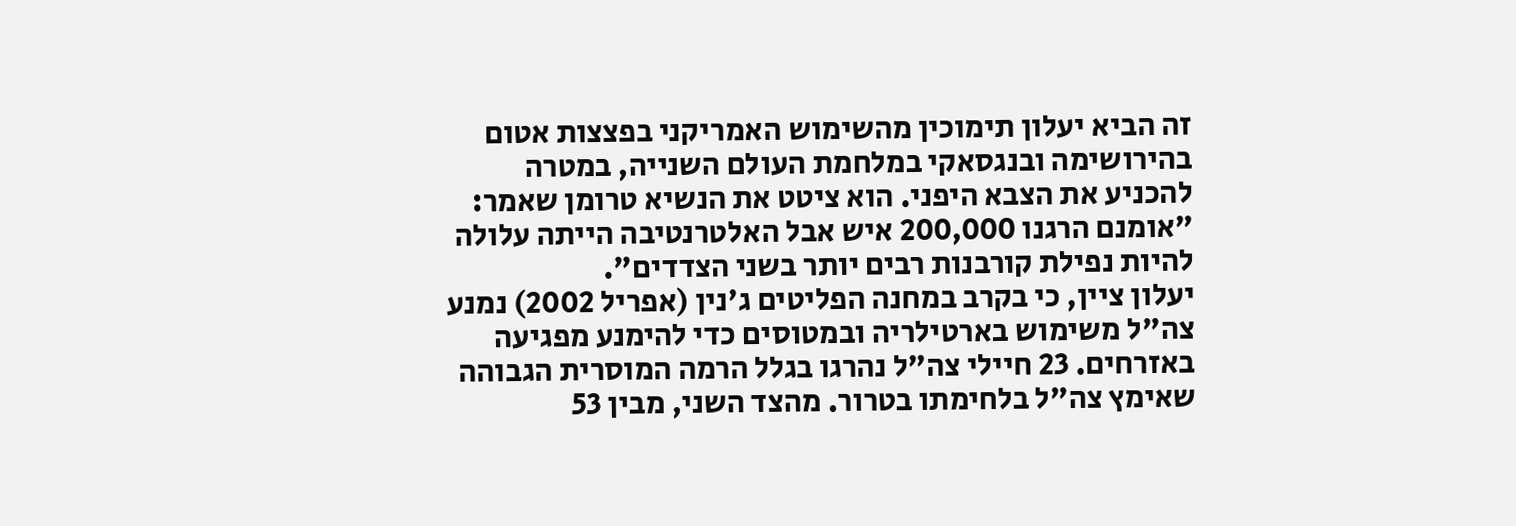זה הביא יעלון תימוכין מהשימוש האמריקני בפצצות אטום בהירושימה ובנגסאקי במלחמת העולם השנייה, במטרה להכניע את הצבא היפני. הוא ציטט את הנשיא טרומן שאמר: "אומנם הרגנו 200,000 איש אבל האלטרנטיבה הייתה עלולה להיות נפילת קורבנות רבים יותר בשני הצדדים".
יעלון ציין, כי בקרב במחנה הפליטים ג'נין (אפריל 2002) נמנע צה"ל משימוש בארטילריה ובמטוסים כדי להימנע מפגיעה באזרחים. 23 חיילי צה"ל נהרגו בגלל הרמה המוסרית הגבוהה שאימץ צה"ל בלחימתו בטרור. מהצד השני, מבין 53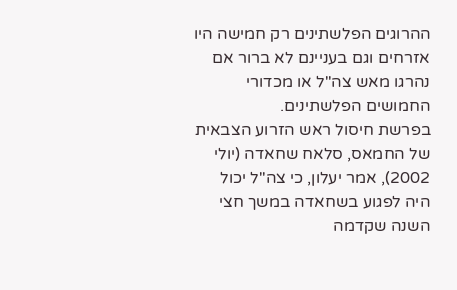ההרוגים הפלשתינים רק חמישה היו אזרחים וגם בעניינם לא ברור אם נהרגו מאש צה"ל או מכדורי החמושים הפלשתינים.
בפרשת חיסול ראש הזרוע הצבאית של החמאס, סלאח שחאדה (יולי 2002), אמר יעלון, כי צה"ל יכול היה לפגוע בשחאדה במשך חצי השנה שקדמה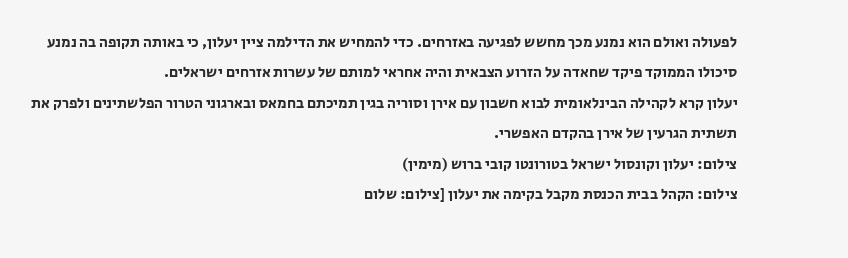לפעולה ואולם הוא נמנע מכך מחשש לפגיעה באזרחים. כדי להמחיש את הדילמה ציין יעלון, כי באותה תקופה בה נמנע סיכולו הממוקד פיקד שחאדה על הזרוע הצבאית והיה אחראי למותם של עשרות אזרחים ישראלים.
יעלון קרא לקהילה הבינלאומית לבוא חשבון עם אירן וסוריה בגין תמיכתם בחמאס ובארגוני הטרור הפלשתינים ולפרק את תשתית הגרעין של אירן בהקדם האפשרי.
צילום: יעלון וקונסול ישראל בטורונטו קובי ברוש (מימין)
צילום: הקהל בבית הכנסת מקבל בקימה את יעלון [צילום: שלום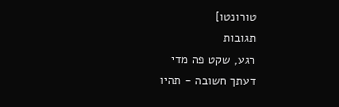טורונטו]
תגובות
רגע, שקט פה מדי
דעתך חשובה - תהיו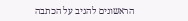הראשונים להגיב על הכתבה